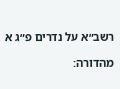רשב״א על נדרים פ״ג א

מהדורה: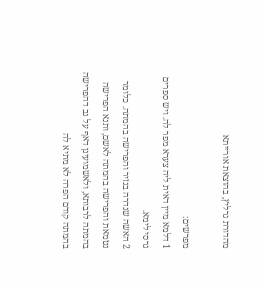מהדורת גרליץ, בהוצאת אורייתא

מפרשים:
1 דלמא מיין דאית ליה צערא מפר לה. ויש ספרים גרסי לימא.
2 האשה שנדרה בנזיר והפרישה בהמתה. כלומר נטמאת והפרישה בהמתה לאשם, ותנא הפרישה בהמתה לרבותא, ולאשמועינן דאף על גב דהפרישה בהמתה קודם הפרה לא מתיא לה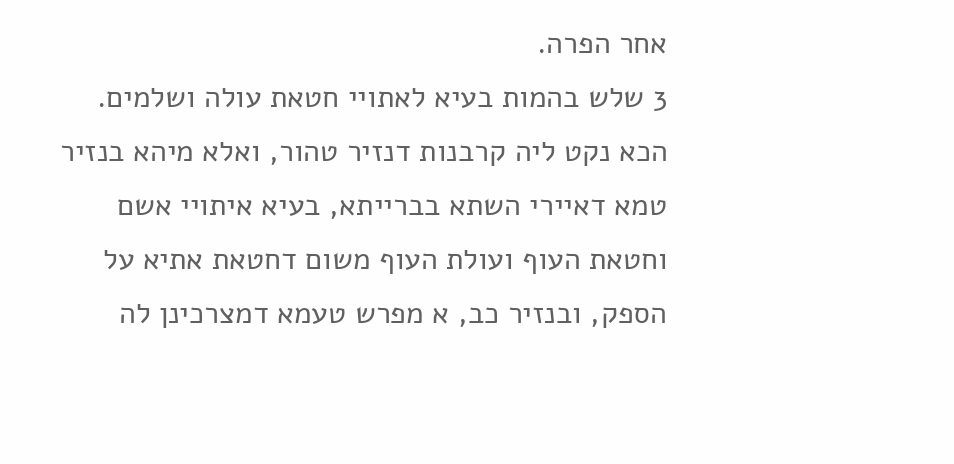אחר הפרה.
3 שלש בהמות בעיא לאתויי חטאת עולה ושלמים. הכא נקט ליה קרבנות דנזיר טהור, ואלא מיהא בנזיר טמא דאיירי השתא בברייתא, בעיא איתויי אשם וחטאת העוף ועולת העוף משום דחטאת אתיא על הספק, ובנזיר כב, א מפרש טעמא דמצרכינן לה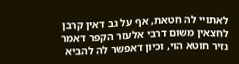לאתויי לה חטאת, אף על גב דאין קרבן לחצאין משום דרבי אלעזר הקפר דאמר נזיר חוטא הוי, וכיון דאפשר לה להביא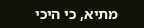מתיא, כי היכי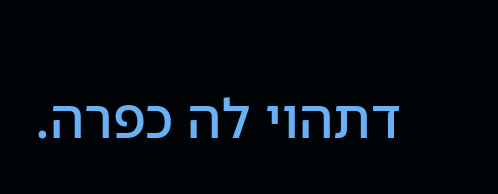דתהוי לה כפרה.